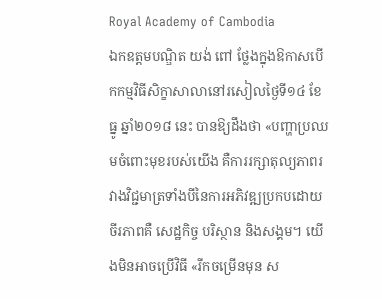Royal Academy of Cambodia
ឯកឧត្តមបណ្ឌិត យង់ ពៅ ថ្លែងក្នុងឱកាសបើកកម្មវិធីសិក្ខាសាលានៅរសៀលថ្ងៃទី១៤ ខែធ្នូ ឆ្នាំ២០១៨ នេះ បានឱ្យដឹងថា «បញ្ហាប្រឈមចំពោះមុខរបស់យើង គឺការរក្សាតុល្យភាពរវាងវិជ្ជមាត្រទាំងបីនៃការអភិវឌ្ឍប្រកបដោយចីរភាពគឺ សេដ្ឋកិច្ច បរិស្ថាន និងសង្គម។ យើងមិនអាចប្រើវិធី «រីកចម្រើនមុន ស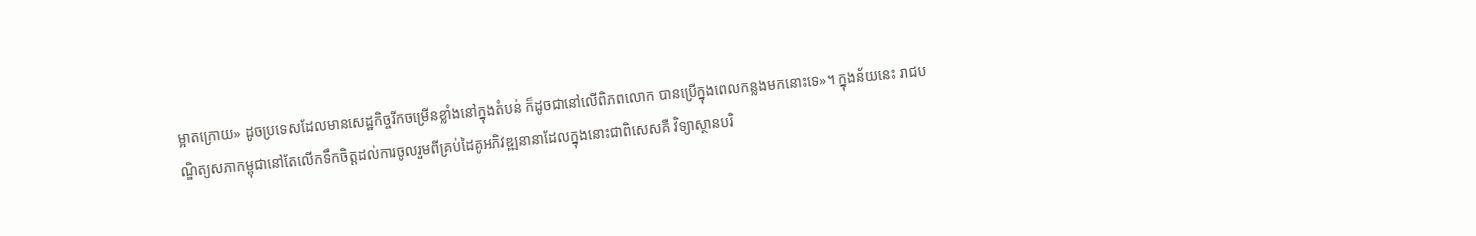ម្អាតក្រោយ» ដូចប្រទេសដែលមានសេដ្ឋកិច្ចរីកចម្រើនខ្លាំងនៅក្នុងតំបន់ ក៏ដូចជានៅលើពិភពលោក បានប្រើក្នុងពេលកន្លងមកនោះទេ»។ ក្នុងន័យនេះ រាជបណ្ឌិត្យសភាកម្ពុជានៅតែលើកទឹកចិត្តដល់ការចូលរួមពីគ្រប់ដៃគូអភិវឌ្ឍនានាដែលក្នុងនោះជាពិសេសគឺ វិទ្យាស្ថានបរិ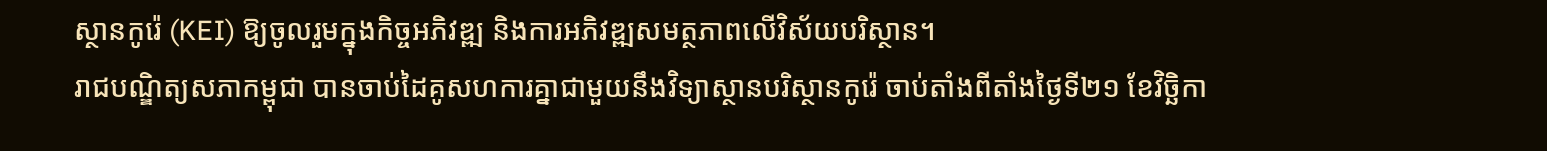ស្ថានកូរ៉េ (KEI) ឱ្យចូលរួមក្នុងកិច្ចអភិវឌ្ឍ និងការអភិវឌ្ឍសមត្ថភាពលើវិស័យបរិស្ថាន។
រាជបណ្ឌិត្យសភាកម្ពុជា បានចាប់ដៃគូសហការគ្នាជាមួយនឹងវិទ្យាស្ថានបរិស្ថានកូរ៉េ ចាប់តាំងពីតាំងថ្ងៃទី២១ ខែវិចិ្ឆកា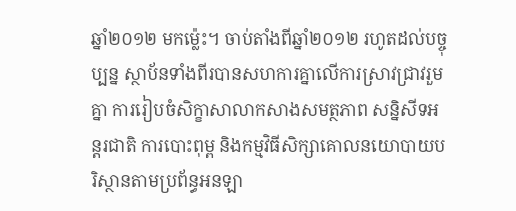ឆ្នាំ២០១២ មកម្ល៉េះ។ ចាប់តាំងពីឆ្នាំ២០១២ រហូតដល់បច្ចុប្បន្ន ស្ថាប័នទាំងពីរបានសហការគ្នាលើការស្រាវជ្រាវរួមគ្នា ការរៀបចំសិក្ខាសាលាកសាងសមត្ថភាព សន្និសីទអន្តរជាតិ ការបោះពុម្ព និងកម្មវិធីសិក្សាគោលនយោបាយបរិស្ថានតាមប្រព័ន្ធអនឡា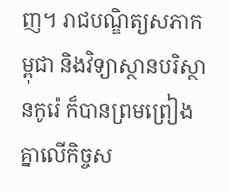ញ។ រាជបណ្ឌិត្យសភាកម្ពុជា និងវិទ្យាស្ថានបរិស្ថានកូរ៉េ ក៏បានព្រមព្រៀងគ្នាលើកិច្ចស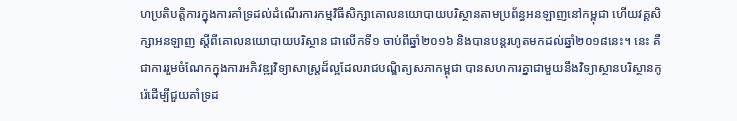ហប្រតិបត្តិការក្នុងការគាំទ្រដល់ដំណើរការកម្មវិធីសិក្សាគោលនយោបាយបរិស្ថានតាមប្រព័ន្ធអនឡាញនៅកម្ពុជា ហើយវគ្គសិក្សាអនឡាញ ស្តីពីគោលនយោបាយបរិស្ថាន ជាលើកទី១ ចាប់ពីឆ្នាំ២០១៦ និងបានបន្តរហូតមកដល់ឆ្នាំ២០១៨នេះ។ នេះ គឺជាការរួមចំណែកក្នុងការអភិវឌ្ឍវិទ្យាសាស្ត្រដ៏ល្អដែលរាជបណ្ឌិត្យសភាកម្ពុជា បានសហការគ្នាជាមួយនឹងវិទ្យាស្ថានបរិស្ថានកូរ៉េដើម្បីជួយគាំទ្រដ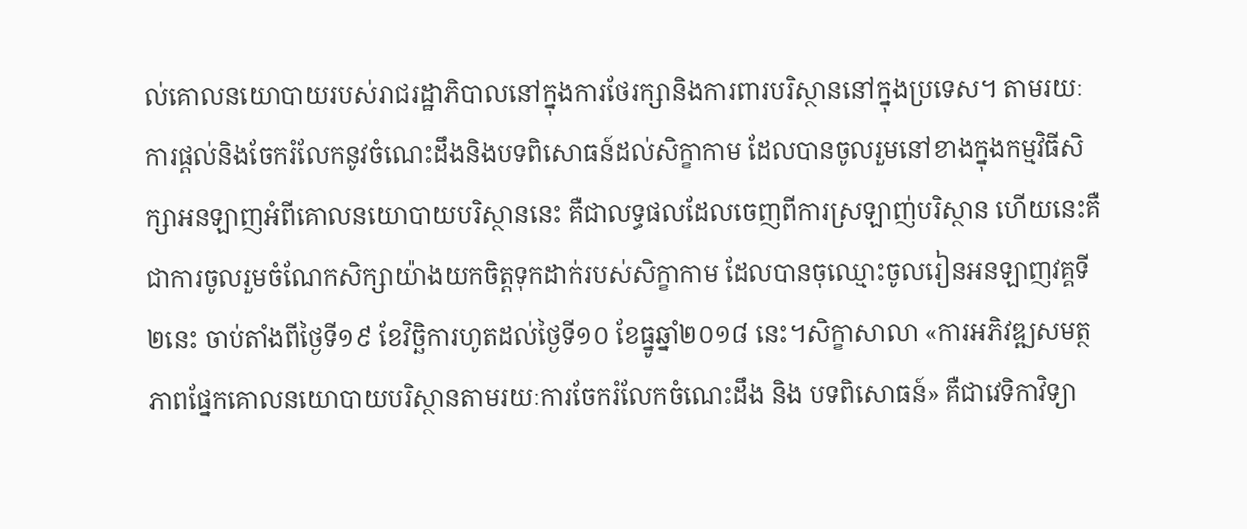ល់គោលនយោបាយរបស់រាជរដ្ឋាភិបាលនៅក្នុងការថែរក្សានិងការពារបរិស្ថាននៅក្នុងប្រទេស។ តាមរយៈការផ្តល់និងចែករំលែកនូវចំណេះដឹងនិងបទពិសោធន៍ដល់សិក្ខាកាម ដែលបានចូលរួមនៅខាងក្នុងកម្មវិធីសិក្សាអនឡាញអំពីគោលនយោបាយបរិស្ថាននេះ គឺជាលទ្ធផលដែលចេញពីការស្រឡាញ់បរិស្ថាន ហើយនេះគឺជាការចូលរួមចំណែកសិក្សាយ៉ាងយកចិត្តទុកដាក់របស់សិក្ខាកាម ដែលបានចុឈ្មោះចូលរៀនអនឡាញវគ្គទី២នេះ ចាប់តាំងពីថ្ងៃទី១៩ ខែវិច្ឆិការហូតដល់ថ្ងៃទី១០ ខែធ្នូឆ្នាំ២០១៨ នេះ។សិក្ខាសាលា «ការអភិវឌ្ឍសមត្ថភាពផ្នែកគោលនយោបាយបរិស្ថានតាមរយៈការចែករំលែកចំណេះដឹង និង បទពិសោធន៍» គឺជាវេទិកាវិទ្យា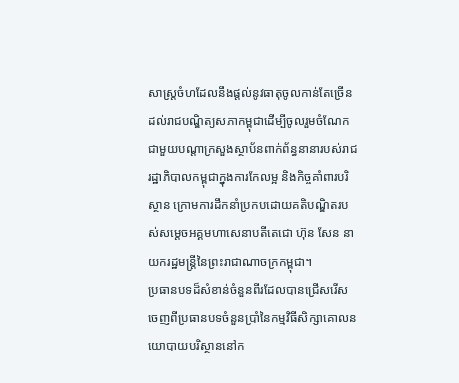សាស្រ្តចំហដែលនឹងផ្តល់នូវធាតុចូលកាន់តែច្រើនដល់រាជបណ្ឌិត្យសភាកម្ពុជាដើម្បីចូលរួមចំណែកជាមួយបណ្តាក្រសួងស្ថាប័នពាក់ព័ន្ធនានារបស់រាជរដ្ឋាភិបាលកម្ពុជាក្នុងការកែលម្អ និងកិច្ចគាំពារបរិស្ថាន ក្រោមការដឹកនាំប្រកបដោយគតិបណ្ឌិតរបស់សម្តេចអគ្គមហាសេនាបតីតេជោ ហ៊ុន សែន នាយករដ្ឋមន្ត្រីនៃព្រះរាជាណាចក្រកម្ពុជា។
ប្រធានបទដ៏សំខាន់ចំនួនពីរដែលបានជ្រើសរើសចេញពីប្រធានបទចំនួនប្រាំនៃកម្មវិធីសិក្សាគោលនយោបាយបរិស្ថាននៅក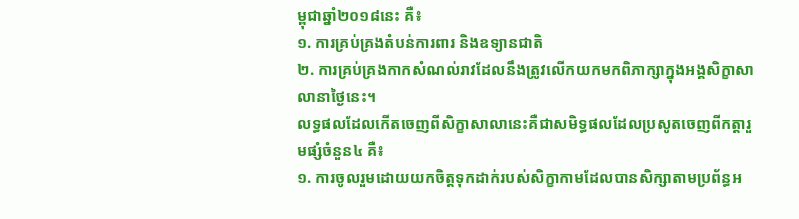ម្ពុជាឆ្នាំ២០១៨នេះ គឺ៖
១. ការគ្រប់គ្រងតំបន់ការពារ និងឧទ្យានជាតិ
២. ការគ្រប់គ្រងកាកសំណល់រាវដែលនឹងត្រូវលើកយកមកពិភាក្សាក្នុងអង្គសិក្ខាសាលានាថ្ងៃនេះ។
លទ្ធផលដែលកើតចេញពីសិក្ខាសាលានេះគឺជាសមិទ្ធផលដែលប្រសូតចេញពីកត្តារួមផ្សំចំនួន៤ គឺ៖
១. ការចូលរួមដោយយកចិត្តទុកដាក់របស់សិក្ខាកាមដែលបានសិក្សាតាមប្រព័ន្ធអ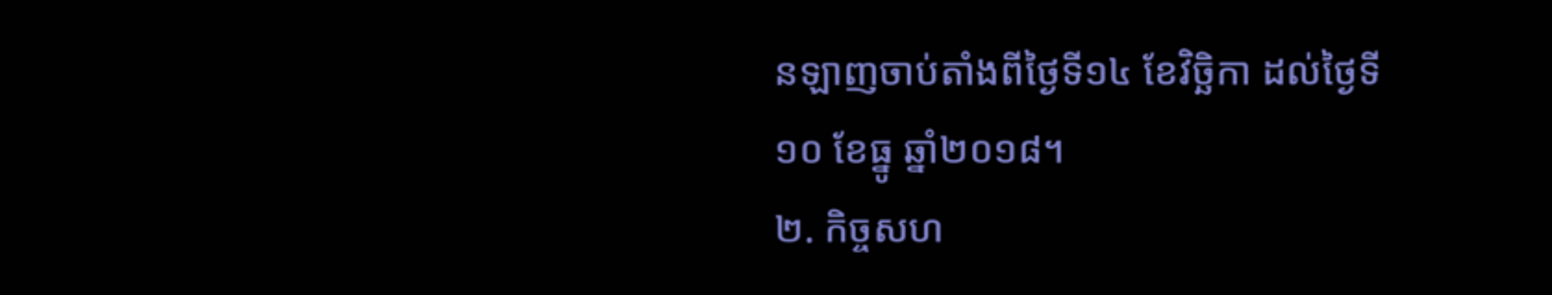នឡាញចាប់តាំងពីថ្ងៃទី១៤ ខែវិច្ឆិកា ដល់ថ្ងៃទី១០ ខែធ្នូ ឆ្នាំ២០១៨។
២. កិច្ចសហ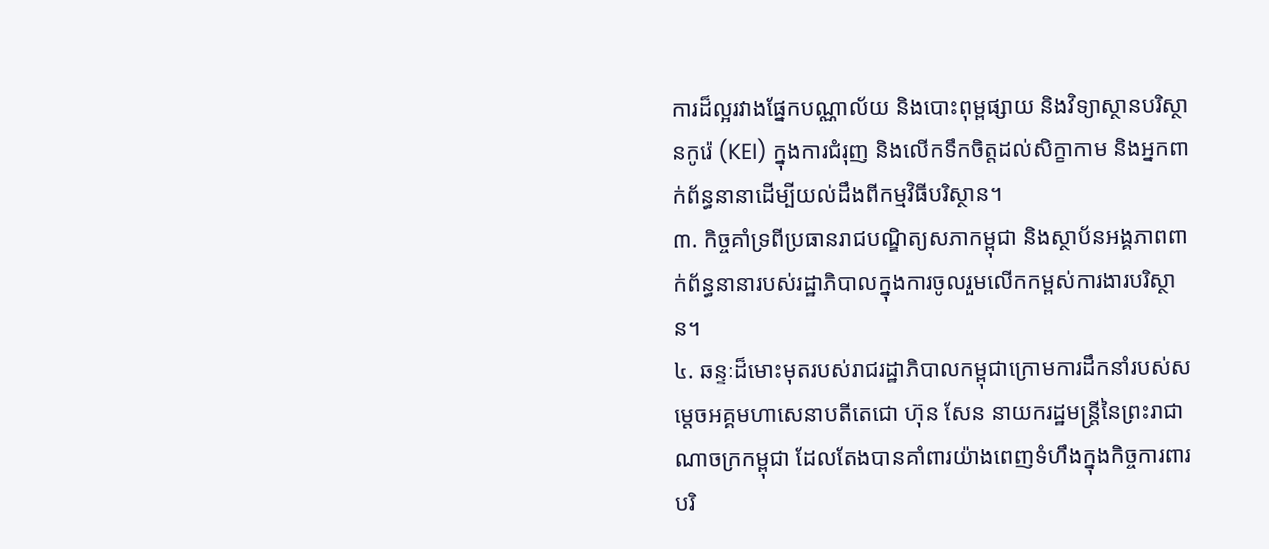ការដ៏ល្អរវាងផ្នែកបណ្ណាល័យ និងបោះពុម្ពផ្សាយ និងវិទ្យាស្ថានបរិស្ថានកូរ៉េ (KEI) ក្នុងការជំរុញ និងលើកទឹកចិត្តដល់សិក្ខាកាម និងអ្នកពាក់ព័ន្ធនានាដើម្បីយល់ដឹងពីកម្មវិធីបរិស្ថាន។
៣. កិច្ចគាំទ្រពីប្រធានរាជបណ្ឌិត្យសភាកម្ពុជា និងស្ថាប័នអង្គភាពពាក់ព័ន្ធនានារបស់រដ្ឋាភិបាលក្នុងការចូលរួមលើកកម្ពស់ការងារបរិស្ថាន។
៤. ឆន្ទៈដ៏មោះមុតរបស់រាជរដ្ឋាភិបាលកម្ពុជាក្រោមការដឹកនាំរបស់សម្តេចអគ្គមហាសេនាបតីតេជោ ហ៊ុន សែន នាយករដ្ឋមន្ត្រីនៃព្រះរាជាណាចក្រកម្ពុជា ដែលតែងបានគាំពារយ៉ាងពេញទំហឹងក្នុងកិច្ចការពារបរិ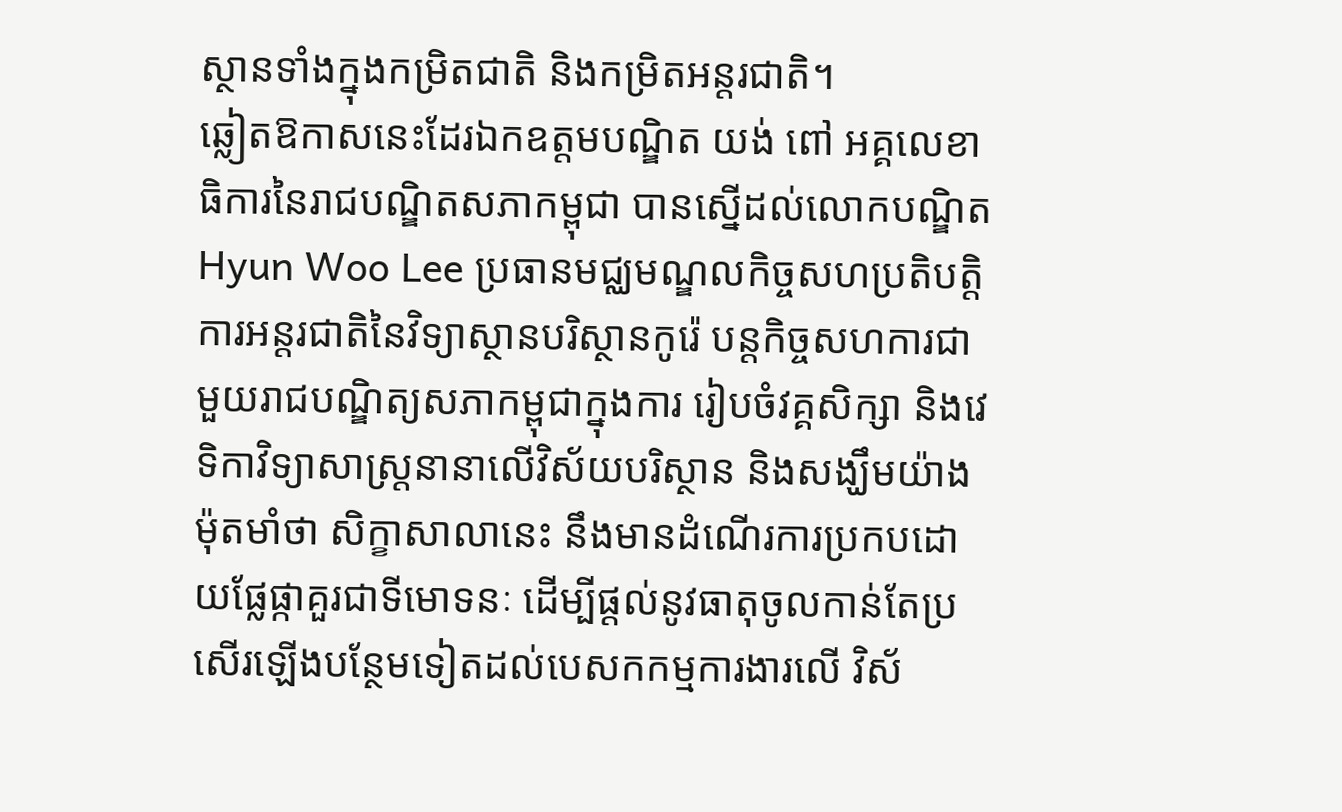ស្ថានទាំងក្នុងកម្រិតជាតិ និងកម្រិតអន្តរជាតិ។
ឆ្លៀតឱកាសនេះដែរឯកឧត្តមបណ្ឌិត យង់ ពៅ អគ្គលេខាធិការនៃរាជបណ្ឌិតសភាកម្ពុជា បានស្នើដល់លោកបណ្ឌិត Hyun Woo Lee ប្រធានមជ្ឈមណ្ឌលកិច្ចសហប្រតិបត្តិការអន្តរជាតិនៃវិទ្យាស្ថានបរិស្ថានកូរ៉េ បន្តកិច្ចសហការជាមួយរាជបណ្ឌិត្យសភាកម្ពុជាក្នុងការ រៀបចំវគ្គសិក្សា និងវេទិកាវិទ្យាសាស្រ្តនានាលើវិស័យបរិស្ថាន និងសង្ឃឹមយ៉ាងម៉ុតមាំថា សិក្ខាសាលានេះ នឹងមានដំណើរការប្រកបដោយផ្លែផ្កាគួរជាទីមោទនៈ ដើម្បីផ្តល់នូវធាតុចូលកាន់តែប្រសើរឡើងបន្ថែមទៀតដល់បេសកកម្មការងារលើ វិស័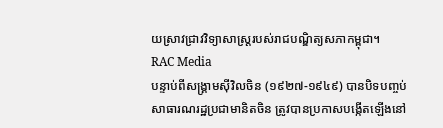យស្រាវជ្រាវវិទ្យាសាស្រ្តរបស់រាជបណ្ឌិត្យសភាកម្ពុជា។
RAC Media
បន្ទាប់ពីសង្គ្រាមស៊ីវិលចិន (១៩២៧-១៩៤៩) បានបិទបញ្ចប់ សាធារណរដ្ឋប្រជាមានិតចិន ត្រូវបានប្រកាសបង្កើតឡើងនៅ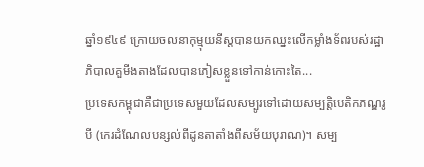ឆ្នាំ១៩៤៩ ក្រោយចលនាកុម្មុយនីស្តបានយកឈ្នះលើកម្លាំងទ័ពរបស់រដ្ឋាភិបាលគួមីងតាងដែលបានភៀសខ្លួនទៅកាន់កោះតៃ...
ប្រទេសកម្ពុជាគឺជាប្រទេសមួយដែលសម្បូរទៅដោយសម្បត្តិបេតិកភណ្ឌរូបី (កេរដំណែលបន្សល់ពីដូនតាតាំងពីសម័យបុរាណ)។ សម្ប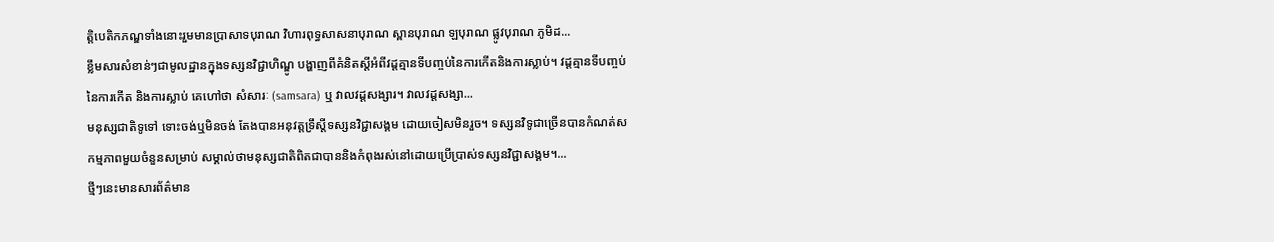ត្តិបេតិកភណ្ឌទាំងនោះរួមមានប្រាសាទបុរាណ វិហារពុទ្ធសាសនាបុរាណ ស្ពានបុរាណ ឡបុរាណ ផ្លូវបុរាណ ភូមិដ...
ខ្លឹមសារសំខាន់ៗជាមូលដ្ឋានក្នុងទស្សនវិជ្ជាហិណ្ឌូ បង្ហាញពីគំនិតស្តីអំពីវដ្តគ្មានទីបញ្ចប់នៃការកើតនិងការស្លាប់។ វដ្តគ្មានទីបញ្ចប់នៃការកើត និងការស្លាប់ គេហៅថា សំសារៈ (samsara) ឬ វាលវដ្តសង្សារ។ វាលវដ្តសង្សា...
មនុស្សជាតិទូទៅ ទោះចង់ឬមិនចង់ តែងបានអនុវត្តទ្រឹស្តីទស្សនវិជ្ជាសង្គម ដោយចៀសមិនរួច។ ទស្សនវិទូជាច្រើនបានកំណត់សកម្មភាពមួយចំនួនសម្រាប់ សម្គាល់ថាមនុស្សជាតិពិតជាបាននិងកំពុងរស់នៅដោយប្រើប្រាស់ទស្សនវិជ្ជាសង្គម។...
ថ្មីៗនេះមានសារព័ត៌មាន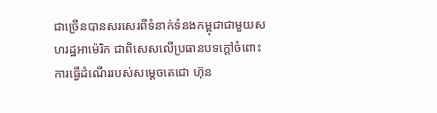ជាច្រើនបានសរសេរពីទំនាក់ទំនងកម្ពុជាជាមួយសហរដ្ឋអាម៉េរិក ជាពិសេសលើប្រធានបទក្ដៅចំពោះការធ្វើដំណើររបស់សម្ដេចតេជោ ហ៊ុន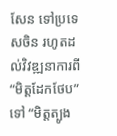សែន ទៅប្រទេសចិន រហូតដល់វិវឌ្ឍនាការពី “មិត្តដែកថែប” ទៅ “មិត្តត្បូង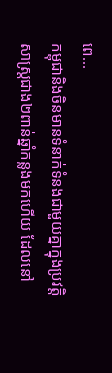ពេ...
កម្ពុជានិងចិនមានទំនាក់ទំនងជាមួយគ្នាក្នុងប្រវត្តិសាស្ត្រជាង២ពាន់ឆ្នាំកន្លងមកហើយ ដែលនៅ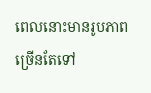ពេលនោះមានរូបភាពច្រើនតែទៅ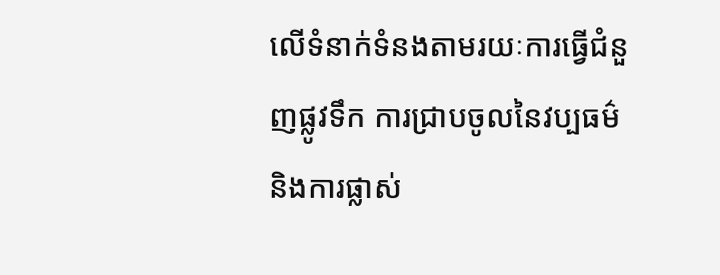លើទំនាក់ទំនងតាមរយៈការធ្វើជំនួញផ្លូវទឹក ការជ្រាបចូលនៃវប្បធម៌ និងការផ្លាស់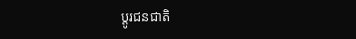ប្ដូរជនជាតិ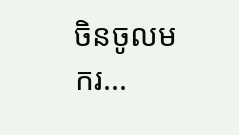ចិនចូលមករ...